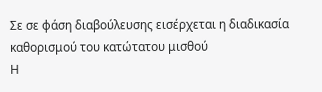Σε σε φάση διαβούλευσης εισέρχεται η διαδικασία καθορισμού του κατώτατου μισθού
Η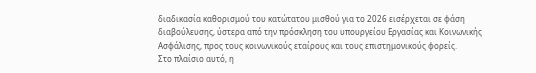διαδικασία καθορισμού του κατώτατου μισθού για το 2026 εισέρχεται σε φάση διαβούλευσης, ύστερα από την πρόσκληση του υπουργείου Εργασίας και Κοινωνικής Ασφάλισης, προς τους κοινωνικούς εταίρους και τους επιστημονικούς φορείς.
Στο πλαίσιο αυτό, η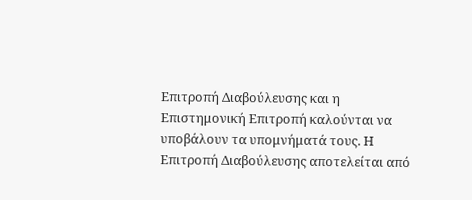Επιτροπή Διαβούλευσης και η Επιστημονική Επιτροπή καλούνται να υποβάλουν τα υπομνήματά τους. Η Επιτροπή Διαβούλευσης αποτελείται από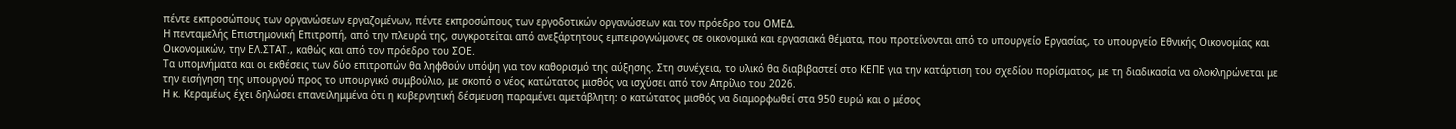πέντε εκπροσώπους των οργανώσεων εργαζομένων, πέντε εκπροσώπους των εργοδοτικών οργανώσεων και τον πρόεδρο του ΟΜΕΔ.
Η πενταμελής Επιστημονική Επιτροπή, από την πλευρά της, συγκροτείται από ανεξάρτητους εμπειρογνώμονες σε οικονομικά και εργασιακά θέματα, που προτείνονται από το υπουργείο Εργασίας, το υπουργείο Εθνικής Οικονομίας και Οικονομικών, την ΕΛ.ΣΤΑΤ., καθώς και από τον πρόεδρο του ΣΟΕ.
Τα υπομνήματα και οι εκθέσεις των δύο επιτροπών θα ληφθούν υπόψη για τον καθορισμό της αύξησης. Στη συνέχεια, το υλικό θα διαβιβαστεί στο ΚΕΠΕ για την κατάρτιση του σχεδίου πορίσματος, με τη διαδικασία να ολοκληρώνεται με την εισήγηση της υπουργού προς το υπουργικό συμβούλιο, με σκοπό ο νέος κατώτατος μισθός να ισχύσει από τον Απρίλιο του 2026.
Η κ. Κεραμέως έχει δηλώσει επανειλημμένα ότι η κυβερνητική δέσμευση παραμένει αμετάβλητη: ο κατώτατος μισθός να διαμορφωθεί στα 950 ευρώ και ο μέσος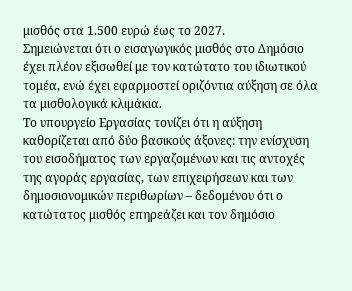μισθός στα 1.500 ευρώ έως το 2027.
Σημειώνεται ότι ο εισαγωγικός μισθός στο Δημόσιο έχει πλέον εξισωθεί με τον κατώτατο του ιδιωτικού τομέα, ενώ έχει εφαρμοστεί οριζόντια αύξηση σε όλα τα μισθολογικά κλιμάκια.
Το υπουργείο Εργασίας τονίζει ότι η αύξηση καθορίζεται από δύο βασικούς άξονες: την ενίσχυση του εισοδήματος των εργαζομένων και τις αντοχές της αγοράς εργασίας, των επιχειρήσεων και των δημοσιονομικών περιθωρίων – δεδομένου ότι ο κατώτατος μισθός επηρεάζει και τον δημόσιο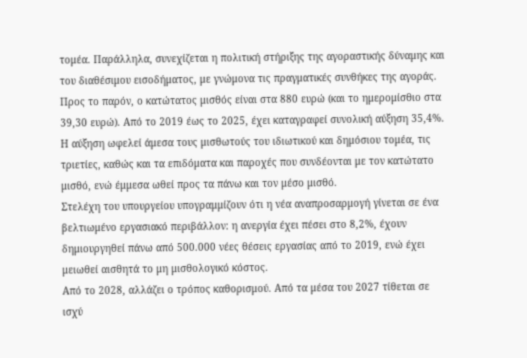τομέα. Παράλληλα, συνεχίζεται η πολιτική στήριξης της αγοραστικής δύναμης και του διαθέσιμου εισοδήματος, με γνώμονα τις πραγματικές συνθήκες της αγοράς.
Προς το παρόν, ο κατώτατος μισθός είναι στα 880 ευρώ (και το ημερομίσθιο στα 39,30 ευρώ). Από το 2019 έως το 2025, έχει καταγραφεί συνολική αύξηση 35,4%.
Η αύξηση ωφελεί άμεσα τους μισθωτούς του ιδιωτικού και δημόσιου τομέα, τις τριετίες, καθώς και τα επιδόματα και παροχές που συνδέονται με τον κατώτατο μισθό, ενώ έμμεσα ωθεί προς τα πάνω και τον μέσο μισθό.
Στελέχη του υπουργείου υπογραμμίζουν ότι η νέα αναπροσαρμογή γίνεται σε ένα βελτιωμένο εργασιακό περιβάλλον: η ανεργία έχει πέσει στο 8,2%, έχουν δημιουργηθεί πάνω από 500.000 νέες θέσεις εργασίας από το 2019, ενώ έχει μειωθεί αισθητά το μη μισθολογικό κόστος.
Από το 2028, αλλάζει ο τρόπος καθορισμού. Από τα μέσα του 2027 τίθεται σε ισχύ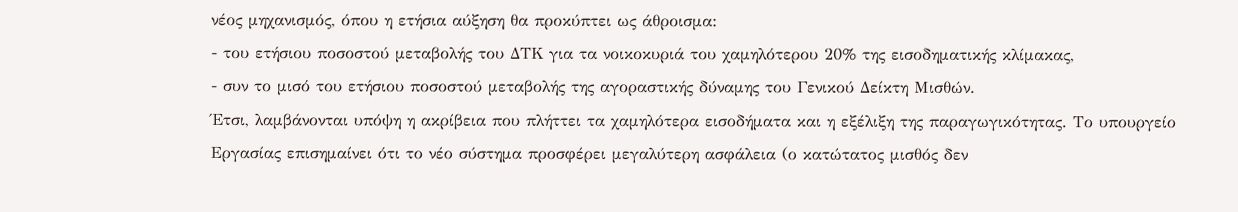νέος μηχανισμός, όπου η ετήσια αύξηση θα προκύπτει ως άθροισμα:
- του ετήσιου ποσοστού μεταβολής του ΔΤΚ για τα νοικοκυριά του χαμηλότερου 20% της εισοδηματικής κλίμακας,
- συν το μισό του ετήσιου ποσοστού μεταβολής της αγοραστικής δύναμης του Γενικού Δείκτη Μισθών.
Έτσι, λαμβάνονται υπόψη η ακρίβεια που πλήττει τα χαμηλότερα εισοδήματα και η εξέλιξη της παραγωγικότητας. Το υπουργείο Εργασίας επισημαίνει ότι το νέο σύστημα προσφέρει μεγαλύτερη ασφάλεια (ο κατώτατος μισθός δεν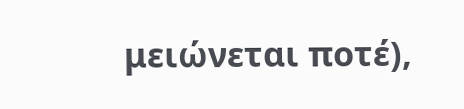μειώνεται ποτέ),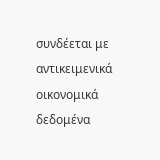συνδέεται με αντικειμενικά οικονομικά δεδομένα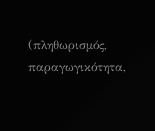(πληθωρισμός, παραγωγικότητα,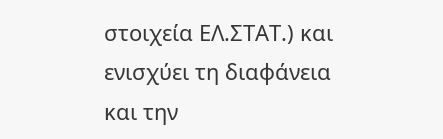στοιχεία ΕΛ.ΣΤΑΤ.) και ενισχύει τη διαφάνεια και την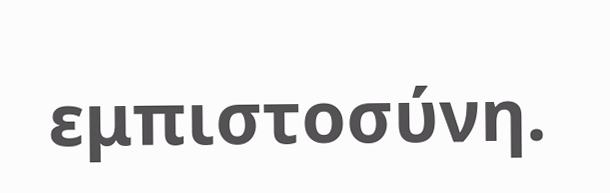εμπιστοσύνη.